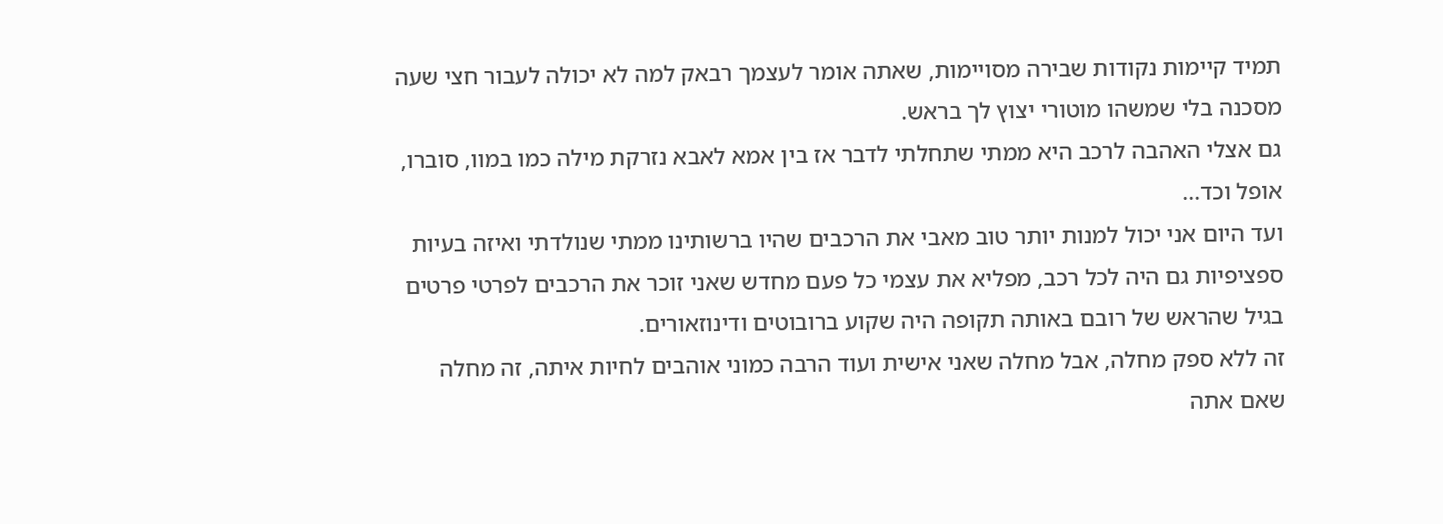תמיד קיימות נקודות שבירה מסויימות, שאתה אומר לעצמך רבאק למה לא יכולה לעבור חצי שעה מסכנה בלי שמשהו מוטורי יצוץ לך בראש.
גם אצלי האהבה לרכב היא ממתי שתחלתי לדבר אז בין אמא לאבא נזרקת מילה כמו במוו, סוברו, אופל וכד...
ועד היום אני יכול למנות יותר טוב מאבי את הרכבים שהיו ברשותינו ממתי שנולדתי ואיזה בעיות ספציפיות גם היה לכל רכב, מפליא את עצמי כל פעם מחדש שאני זוכר את הרכבים לפרטי פרטים בגיל שהראש של רובם באותה תקופה היה שקוע ברובוטים ודינוזאורים.
זה ללא ספק מחלה, אבל מחלה שאני אישית ועוד הרבה כמוני אוהבים לחיות איתה, זה מחלה שאם אתה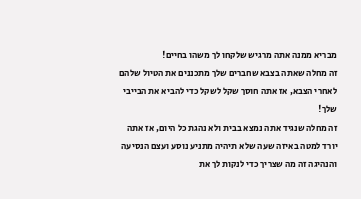מבריא ממנה אתה מרגיש שלקחו לך משהו בחיים!
זה מחלה שאתה בצבא שחברים שלך מתכננים את הטיול שלהם לאחרי הצבא, אז אתה חוסך שקל לשקל כדי להביא את הבייבי שלך!
זה מחלה שנגיד אתה נמצא בבית ולא נהגת כל היום, אז אתה יורד למטה באיזה שעה שלא תיהיה מתניע נוסע ועצם הנסיעה והנהיגה זה מה שצריך כדי לנקות לך את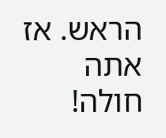הראש. אז אתה חולה!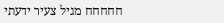חחחחח מגיל צעיר ידעתי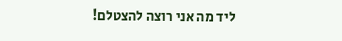ליד מה אני רוצה להצטלם!